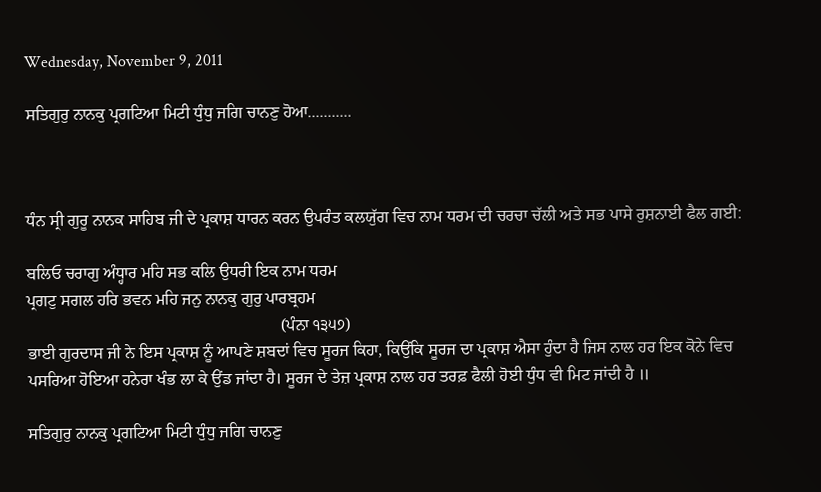Wednesday, November 9, 2011

ਸਤਿਗੁਰੁ ਨਾਨਕੁ ਪ੍ਰਗਟਿਆ ਮਿਟੀ ਧੁੰਧੁ ਜਗਿ ਚਾਨਣੁ ਹੋਆ...........



ਧੰਨ ਸ੍ਰੀ ਗੁਰੂ ਨਾਨਕ ਸਾਹਿਬ ਜੀ ਦੇ ਪ੍ਰਕਾਸ਼ ਧਾਰਨ ਕਰਨ ਉਪਰੰਤ ਕਲਯੁੱਗ ਵਿਚ ਨਾਮ ਧਰਮ ਦੀ ਚਰਚਾ ਚੱਲੀ ਅਤੇ ਸਭ ਪਾਸੇ ਰੁਸ਼ਨਾਈ ਫੈਲ ਗਈ:

ਬਲਿਓ ਚਰਾਗੁ ਅੰਧ੍ਹਾਰ ਮਹਿ ਸਭ ਕਲਿ ਉਧਰੀ ਇਕ ਨਾਮ ਧਰਮ
ਪ੍ਰਗਟੁ ਸਗਲ ਹਰਿ ਭਵਨ ਮਹਿ ਜਨੁ ਨਾਨਕੁ ਗੁਰੁ ਪਾਰਬ੍ਰਹਮ
                                                             (ਪੰਨਾ ੧੩੫੭)
ਭਾਈ ਗੁਰਦਾਸ ਜੀ ਨੇ ਇਸ ਪ੍ਰਕਾਸ਼ ਨੂੰ ਆਪਣੇ ਸ਼ਬਦਾਂ ਵਿਚ ਸੂਰਜ ਕਿਹਾ, ਕਿਉਂਕਿ ਸੂਰਜ ਦਾ ਪ੍ਰਕਾਸ਼ ਐਸਾ ਹੁੰਦਾ ਹੈ ਜਿਸ ਨਾਲ ਹਰ ਇਕ ਕੋਨੇ ਵਿਚ ਪਸਰਿਆ ਹੋਇਆ ਹਨੇਰਾ ਖੰਭ ਲਾ ਕੇ ਉਂਡ ਜਾਂਦਾ ਹੈ। ਸੂਰਜ ਦੇ ਤੇਜ਼ ਪ੍ਰਕਾਸ਼ ਨਾਲ ਹਰ ਤਰਫ਼ ਫੈਲੀ ਹੋਈ ਧੁੰਧ ਵੀ ਮਿਟ ਜਾਂਦੀ ਹੈ ॥

ਸਤਿਗੁਰੁ ਨਾਨਕੁ ਪ੍ਰਗਟਿਆ ਮਿਟੀ ਧੁੰਧੁ ਜਗਿ ਚਾਨਣੁ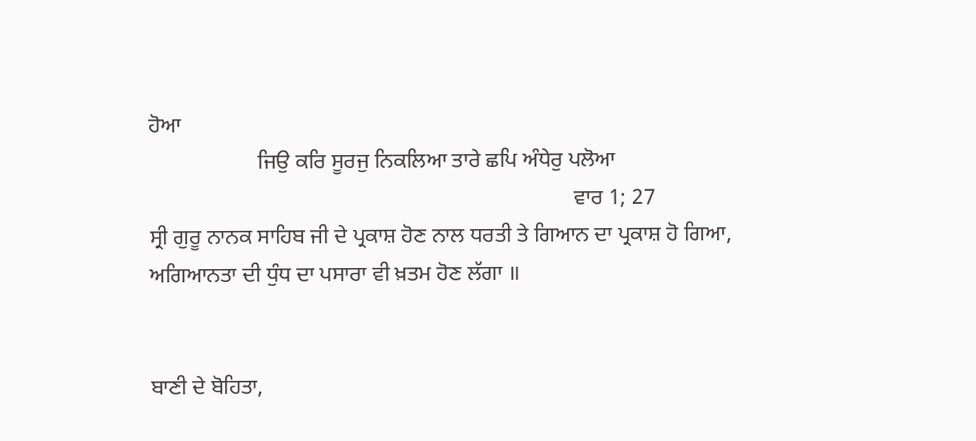ਹੋਆ
                    ਜਿਉ ਕਰਿ ਸੂਰਜੁ ਨਿਕਲਿਆ ਤਾਰੇ ਛਪਿ ਅੰਧੇਰੁ ਪਲੋਆ
                                                                              ਵਾਰ 1; 27
ਸ੍ਰੀ ਗੁਰੂ ਨਾਨਕ ਸਾਹਿਬ ਜੀ ਦੇ ਪ੍ਰਕਾਸ਼ ਹੋਣ ਨਾਲ ਧਰਤੀ ਤੇ ਗਿਆਨ ਦਾ ਪ੍ਰਕਾਸ਼ ਹੋ ਗਿਆ, ਅਗਿਆਨਤਾ ਦੀ ਧੁੰਧ ਦਾ ਪਸਾਰਾ ਵੀ ਖ਼ਤਮ ਹੋਣ ਲੱਗਾ ॥


ਬਾਣੀ ਦੇ ਬੋਹਿਤਾ,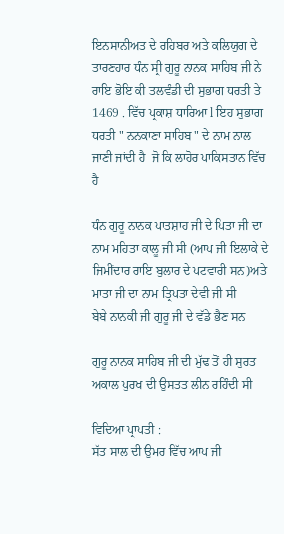ਇਨਸਾਨੀਅਤ ਦੇ ਰਹਿਬਰ ਅਤੇ ਕਲਿਯੁਗ ਦੇ ਤਾਰਣਹਾਰ ਧੰਨ ਸ੍ਰੀ ਗੁਰੂ ਨਾਨਕ ਸਾਹਿਬ ਜੀ ਨੇ ਰਾਇ ਭੋਇ ਕੀ ਤਲਵੰਡੀ ਦੀ ਸੁਭਾਗ ਧਰਤੀ ਤੇ 1469 . ਵਿੱਚ ਪ੍ਰਕਾਸ਼ ਧਾਰਿਆ l ਇਹ ਸੁਭਾਗ ਧਰਤੀ " ਨਨਕਾਣਾ ਸਾਹਿਬ " ਦੇ ਨਾਮ ਨਾਲ ਜਾਣੀ ਜਾਂਦੀ ਹੈ  ਜੋ ਕਿ ਲਾਹੋਰ ਪਾਕਿਸਤਾਨ ਵਿੱਚ ਹੈ

ਧੰਨ ਗੁਰੂ ਨਾਨਕ ਪਾਤਸ਼ਾਹ ਜੀ ਦੇ ਪਿਤਾ ਜੀ ਦਾ ਨਾਮ ਮਹਿਤਾ ਕਾਲੂ ਜੀ ਸੀ (ਆਪ ਜੀ ਇਲਾਕੇ ਦੇ ਜਿਮੀਂਦਾਰ ਰਾਇ ਬੁਲਾਰ ਦੇ ਪਟਵਾਰੀ ਸਨ)ਅਤੇ ਮਾਤਾ ਜੀ ਦਾ ਨਾਮ ਤ੍ਰਿਪਤਾ ਦੇਵੀ ਜੀ ਸੀ
ਬੇਬੇ ਨਾਨਕੀ ਜੀ ਗੁਰੂ ਜੀ ਦੇ ਵੱਡੇ ਭੈਣ ਸਨ

ਗੁਰੂ ਨਾਨਕ ਸਾਹਿਬ ਜੀ ਦੀ ਮੁੱਢ ਤੋਂ ਹੀ ਸੁਰਤ ਅਕਾਲ ਪੁਰਖ ਦੀ ਉਸਤਤ ਲੀਨ ਰਹਿੰਦੀ ਸੀ

ਵਿਦਿਆ ਪ੍ਰਾਪਤੀ :
ਸੱਤ ਸਾਲ ਦੀ ਉਮਰ ਵਿੱਚ ਆਪ ਜੀ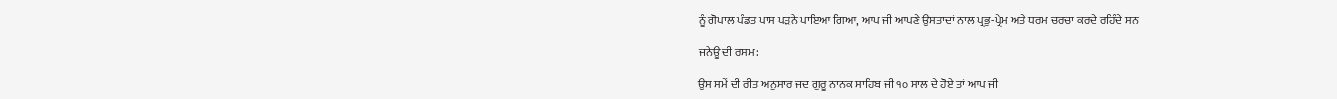ਨੂੰ ਗੋਪਾਲ ਪੰਡਤ ਪਾਸ ਪੜਨੇ ਪਾਇਆ ਗਿਆ, ਆਪ ਜੀ ਆਪਣੇ ਉਸਤਾਦਾਂ ਨਾਲ ਪ੍ਰਭੁ-ਪ੍ਰੇਮ ਅਤੇ ਧਰਮ ਚਰਚਾ ਕਰਦੇ ਰਹਿੰਦੇ ਸਨ

ਜਨੇਊ ਦੀ ਰਸਮ:

ਉਸ ਸਮੇਂ ਦੀ ਰੀਤ ਅਨੁਸਾਰ ਜਦ ਗੁਰੂ ਨਾਨਕ ਸਾਹਿਬ ਜੀ ੧੦ ਸਾਲ ਦੇ ਹੋਏ ਤਾਂ ਆਪ ਜੀ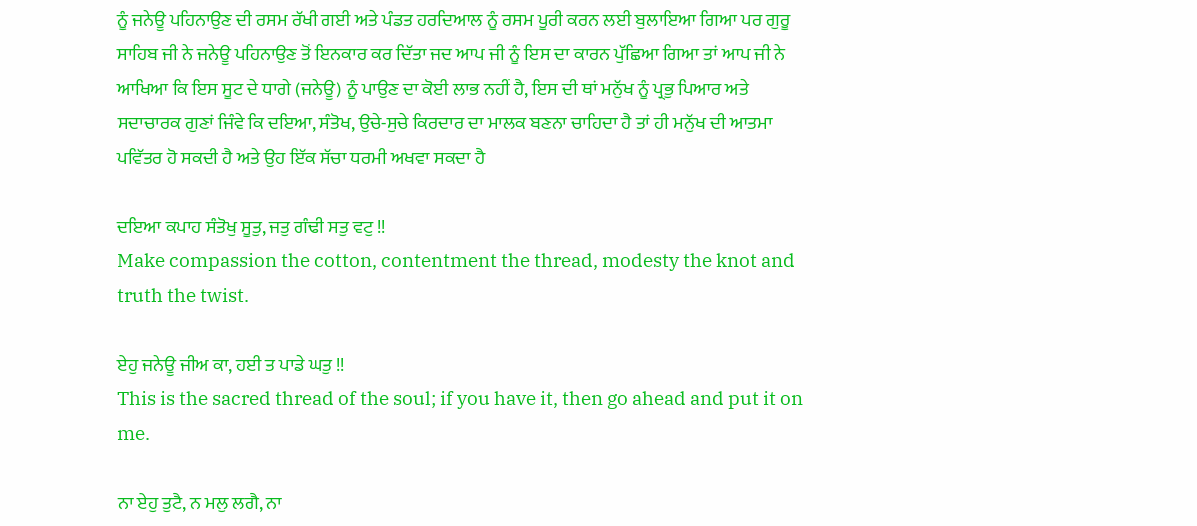ਨੂੰ ਜਨੇਊ ਪਹਿਨਾਉਣ ਦੀ ਰਸਮ ਰੱਖੀ ਗਈ ਅਤੇ ਪੰਡਤ ਹਰਦਿਆਲ ਨੂੰ ਰਸਮ ਪੂਰੀ ਕਰਨ ਲਈ ਬੁਲਾਇਆ ਗਿਆ ਪਰ ਗੁਰੂ ਸਾਹਿਬ ਜੀ ਨੇ ਜਨੇਊ ਪਹਿਨਾਉਣ ਤੋਂ ਇਨਕਾਰ ਕਰ ਦਿੱਤਾ ਜਦ ਆਪ ਜੀ ਨੂੰ ਇਸ ਦਾ ਕਾਰਨ ਪੁੱਛਿਆ ਗਿਆ ਤਾਂ ਆਪ ਜੀ ਨੇ ਆਖਿਆ ਕਿ ਇਸ ਸੂਟ ਦੇ ਧਾਗੇ (ਜਨੇਊ) ਨੂੰ ਪਾਉਣ ਦਾ ਕੋਈ ਲਾਭ ਨਹੀਂ ਹੈ, ਇਸ ਦੀ ਥਾਂ ਮਨੁੱਖ ਨੂੰ ਪ੍ਰਭੁ ਪਿਆਰ ਅਤੇ ਸਦਾਚਾਰਕ ਗੁਣਾਂ ਜਿੰਵੇ ਕਿ ਦਇਆ, ਸੰਤੋਖ, ਉਚੇ-ਸੁਚੇ ਕਿਰਦਾਰ ਦਾ ਮਾਲਕ ਬਣਨਾ ਚਾਹਿਦਾ ਹੈ ਤਾਂ ਹੀ ਮਨੁੱਖ ਦੀ ਆਤਮਾ ਪਵਿੱਤਰ ਹੋ ਸਕਦੀ ਹੈ ਅਤੇ ਉਹ ਇੱਕ ਸੱਚਾ ਧਰਮੀ ਅਖਵਾ ਸਕਦਾ ਹੈ

ਦਇਆ ਕਪਾਹ ਸੰਤੋਖੁ ਸੂਤੁ, ਜਤੁ ਗੰਢੀ ਸਤੁ ਵਟੁ !!
Make compassion the cotton, contentment the thread, modesty the knot and truth the twist.

ਏਹੁ ਜਨੇਊ ਜੀਅ ਕਾ, ਹਈ ਤ ਪਾਡੇ ਘਤੁ !!
This is the sacred thread of the soul; if you have it, then go ahead and put it on me.

ਨਾ ਏਹੁ ਤੁਟੈ, ਨ ਮਲੁ ਲਗੈ, ਨਾ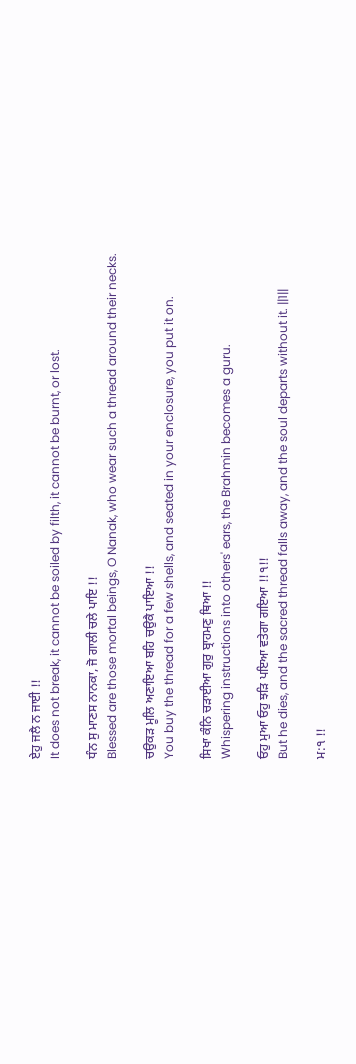ਏਹੁ ਜਲੈ ਨ ਜਾਈ !!
It does not break, it cannot be soiled by filth, it cannot be burnt, or lost.

ਧੰਨ ਸੁ ਮਾਣਸ ਨਾਨਕਾ, ਜੋ ਗਾਲੀ ਚਲੇ ਪਾਇ !!
Blessed are those mortal beings, O Nanak, who wear such a thread around their necks.

ਚਉਕੜ ਮੂਲਿ ਅਣਾਇਆ ਬਹਿ ਚਉਕੈ ਪਾਇਆ !!
You buy the thread for a few shells, and seated in your enclosure, you put it on.

ਸਿਖਾ ਕੰਨਿ ਚੜਾਈਆ ਗੁਰੁ ਬ੍ਰਾਹਮਣੁ ਥਿਆ !!
Whispering instructions into others' ears, the Brahmin becomes a guru.

ਓਹੁ ਮੁਆ ਓਹੁ ਝੜਿ ਪਇਆ ਵਤੇਗਾ ਗਇਆ !!੧!!
But he dies, and the sacred thread falls away, and the soul departs without it. ||1||

ਮ:੧ !!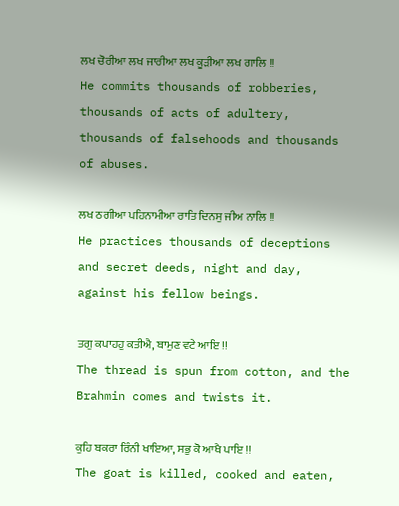ਲਖ ਚੋਰੀਆ ਲਖ ਜਾਰੀਆ ਲਖ ਕੂੜੀਆ ਲਖ ਗਾਲਿ !!
He commits thousands of robberies, thousands of acts of adultery, thousands of falsehoods and thousands of abuses.

ਲਖ ਠਗੀਆ ਪਹਿਨਾਮੀਆ ਰਾਤਿ ਦਿਨਸੁ ਜੀਅ ਨਾਲਿ !!
He practices thousands of deceptions and secret deeds, night and day, against his fellow beings.

ਤਗੁ ਕਪਾਹਹੁ ਕਤੀਐ, ਬਾਮੁਣ ਵਟੇ ਆਇ !!
The thread is spun from cotton, and the Brahmin comes and twists it.

ਕੁਹਿ ਬਕਰਾ ਰਿੰਨੀ ਖਾਇਆ, ਸਭੁ ਕੋ ਆਖੈ ਪਾਇ !!
The goat is killed, cooked and eaten,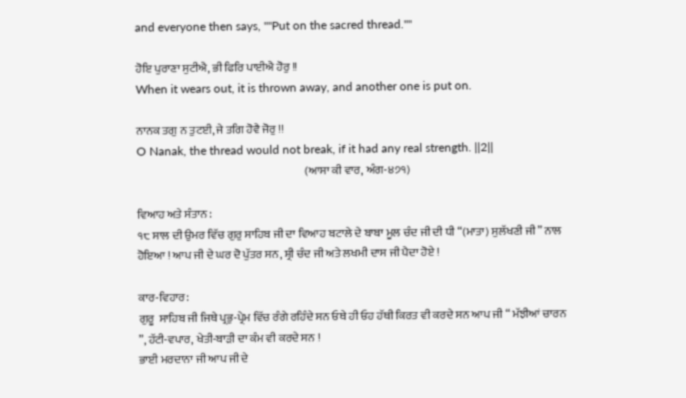and everyone then says, ""Put on the sacred thread.""

ਹੋਇ ਪੁਰਾਣਾ ਸੁਟੀਐ, ਭੀ ਫਿਰਿ ਪਾਈਐ ਹੋਰੁ !!
When it wears out, it is thrown away, and another one is put on.

ਨਾਨਕ ਤਗੁ ਨ ਤੁਟਈ, ਜੇ ਤਗਿ ਹੋਵੈ ਜੋਰੁ !!
O Nanak, the thread would not break, if it had any real strength. ||2||
                                                                          (ਆਸਾ ਕੀ ਵਾਰ, ਅੰਗ-੪੭੧)

ਵਿਆਹ ਅਤੇ ਸੰਤਾਨ :
੧੮ ਸਾਲ ਦੀ ਉਮਰ ਵਿੱਚ ਗੁਰੁ ਸਾਹਿਬ ਜੀ ਦਾ ਵਿਆਹ ਬਟਾਲੇ ਦੇ ਬਾਬਾ ਮੂਲ ਚੰਦ ਜੀ ਦੀ ਧੀ “(ਮਾਤਾ) ਸੁਲੱਖਣੀ ਜੀ” ਨਾਲ ਹੋਇਆ ! ਆਪ ਜੀ ਦੇ ਘਰ ਦੋ ਪੁੱਤਰ ਸਨ, ਸ਼੍ਰੀ ਚੰਦ ਜੀ ਅਤੇ ਲਖਮੀ ਦਾਸ ਜੀ ਪੈਦਾ ਹੋਏ !

ਕਾਰ-ਵਿਹਾਰ:
ਗੁਰੂ  ਸਾਹਿਬ ਜੀ ਜਿਥੇ ਪ੍ਰਭੁ-ਪ੍ਰੇਮ ਵਿੱਚ ਰੰਗੇ ਰਹਿੰਦੇ ਸਨ ਓਥੇ ਹੀ ਓਹ ਹੱਥੀ ਕਿਰਤ ਵੀ ਕਰਦੇ ਸਨ ਆਪ ਜੀ “ ਮੱਝੀਆਂ ਚਾਰਨ ”, ਹੱਟੀ-ਵਪਾਰ, ਖੇਤੀ-ਬਾੜੀ ਦਾ ਕੰਮ ਵੀ ਕਰਦੇ ਸਨ !
ਭਾਈ ਮਰਦਾਨਾ ਜੀ ਆਪ ਜੀ ਦੇ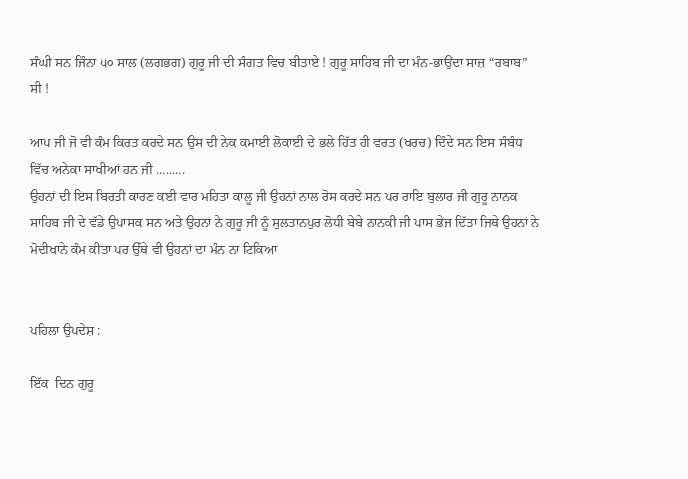ਸੰਘੀ ਸਨ ਜਿੰਨਾ ੫੦ ਸਾਲ (ਲਗਭਗ) ਗੁਰੂ ਜੀ ਦੀ ਸੰਗਤ ਵਿਚ ਬੀਤਾਏ ! ਗੁਰੂ ਸਾਹਿਬ ਜੀ ਦਾ ਮੰਨ-ਭਾਉਂਦਾ ਸਾਜ਼ “ਰਬਾਬ” ਸੀ !

ਆਪ ਜੀ ਜੋ ਵੀ ਕੰਮ ਕਿਰਤ ਕਰਦੇ ਸਨ ਉਸ ਦੀ ਨੇਕ ਕਮਾਈ ਲੋਕਾਈ ਦੇ ਭਲੇ ਹਿੱਤ ਹੀ ਵਰਤ (ਖਰਚ) ਦਿੰਦੇ ਸਨ ਇਸ ਸੰਬੰਧ ਵਿੱਚ ਅਨੇਕਾ ਸਾਖੀਆਂ ਹਨ ਜੀ .........
ਉਹਨਾਂ ਦੀ ਇਸ ਬਿਰਤੀ ਕਾਰਣ ਕਈ ਵਾਰ ਮਹਿਤਾ ਕਾਲੂ ਜੀ ਉਹਨਾਂ ਨਾਲ ਰੋਸ ਕਰਦੇ ਸਨ ਪਰ ਰਾਇ ਬੁਲਾਰ ਜੀ ਗੁਰੂ ਨਾਨਕ ਸਾਹਿਬ ਜੀ ਦੇ ਵੱਡੇ ਉਪਾਸਕ ਸਨ ਅਤੇ ਉਹਨਾਂ ਨੇ ਗੁਰੂ ਜੀ ਨੂੰ ਸੁਲਤਾਨਪੁਰ ਲੋਧੀ ਬੇਬੇ ਨਾਨਕੀ ਜੀ ਪਾਸ ਭੇਜ ਦਿੱਤਾ ਜਿਥੇ ਉਹਨਾਂ ਨੇ ਮੋਦੀਖਾਨੇ ਕੰਮ ਕੀਤਾ ਪਰ ਉੱਥੇ ਵੀ ਉਹਨਾਂ ਦਾ ਮੰਨ ਨਾ ਟਿਕਿਆ


ਪਹਿਲਾ ਉਪਦੇਸ਼ :

ਇੱਕ  ਦਿਨ ਗੁਰੂ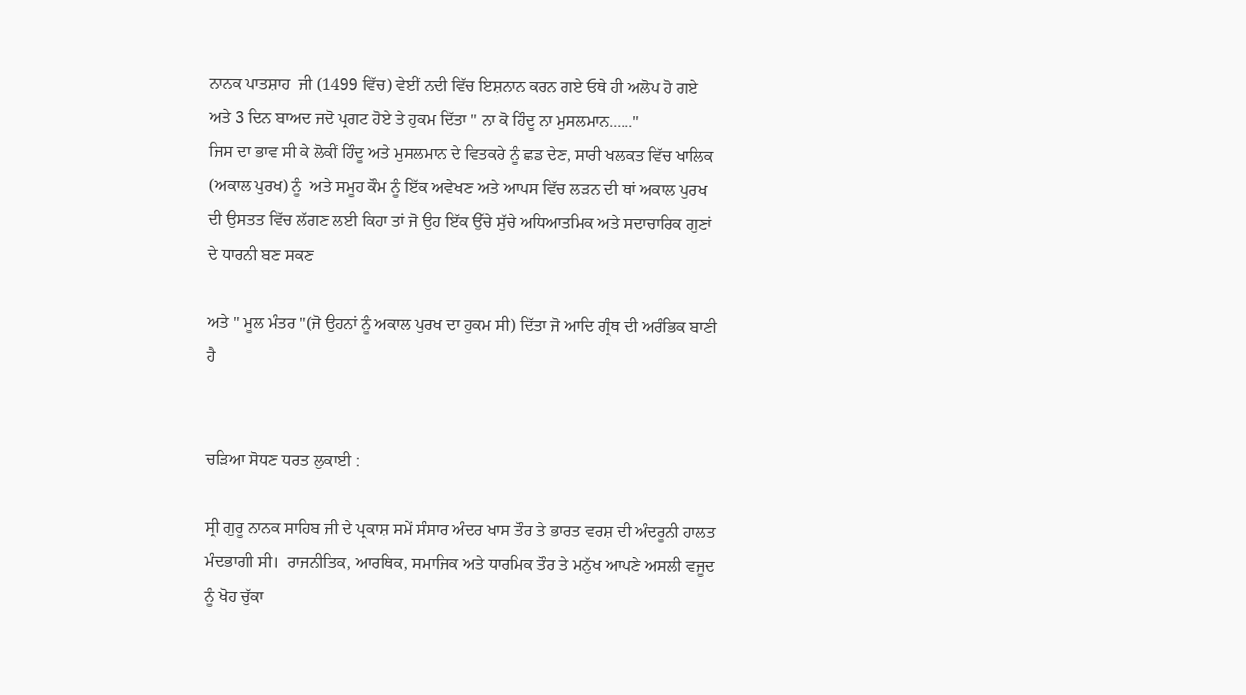ਨਾਨਕ ਪਾਤਸ਼ਾਹ  ਜੀ (1499 ਵਿੱਚ) ਵੇਈਂ ਨਦੀ ਵਿੱਚ ਇਸ਼ਨਾਨ ਕਰਨ ਗਏ ਓਥੇ ਹੀ ਅਲੋਪ ਹੋ ਗਏ ਅਤੇ 3 ਦਿਨ ਬਾਅਦ ਜਦੋ ਪ੍ਰਗਟ ਹੋਏ ਤੇ ਹੁਕਮ ਦਿੱਤਾ " ਨਾ ਕੋ ਹਿੰਦੂ ਨਾ ਮੁਸਲਮਾਨ......"
ਜਿਸ ਦਾ ਭਾਵ ਸੀ ਕੇ ਲੋਕੀਂ ਹਿੰਦੂ ਅਤੇ ਮੁਸਲਮਾਨ ਦੇ ਵਿਤਕਰੇ ਨੂੰ ਛਡ ਦੇਣ, ਸਾਰੀ ਖਲਕਤ ਵਿੱਚ ਖਾਲਿਕ (ਅਕਾਲ ਪੁਰਖ) ਨੂੰ  ਅਤੇ ਸਮੂਹ ਕੌਮ ਨੂੰ ਇੱਕ ਅਵੇਖਣ ਅਤੇ ਆਪਸ ਵਿੱਚ ਲੜਨ ਦੀ ਥਾਂ ਅਕਾਲ ਪੁਰਖ ਦੀ ਉਸਤਤ ਵਿੱਚ ਲੱਗਣ ਲਈ ਕਿਹਾ ਤਾਂ ਜੋ ਉਹ ਇੱਕ ਉੱਚੇ ਸੁੱਚੇ ਅਧਿਆਤਮਿਕ ਅਤੇ ਸਦਾਚਾਰਿਕ ਗੁਣਾਂ ਦੇ ਧਾਰਨੀ ਬਣ ਸਕਣ

ਅਤੇ " ਮੂਲ ਮੰਤਰ "(ਜੋ ਉਹਨਾਂ ਨੂੰ ਅਕਾਲ ਪੁਰਖ ਦਾ ਹੁਕਮ ਸੀ) ਦਿੱਤਾ ਜੋ ਆਦਿ ਗ੍ਰੰਥ ਦੀ ਅਰੰਭਿਕ ਬਾਣੀ ਹੈ


ਚੜਿਆ ਸੋਧਣ ਧਰਤ ਲੁਕਾਈ :

ਸ੍ਰੀ ਗੁਰੂ ਨਾਨਕ ਸਾਹਿਬ ਜੀ ਦੇ ਪ੍ਰਕਾਸ਼ ਸਮੇਂ ਸੰਸਾਰ ਅੰਦਰ ਖਾਸ ਤੌਰ ਤੇ ਭਾਰਤ ਵਰਸ਼ ਦੀ ਅੰਦਰੂਨੀ ਹਾਲਤ ਮੰਦਭਾਗੀ ਸੀ।  ਰਾਜਨੀਤਿਕ, ਆਰਥਿਕ, ਸਮਾਜਿਕ ਅਤੇ ਧਾਰਮਿਕ ਤੌਰ ਤੇ ਮਨੁੱਖ ਆਪਣੇ ਅਸਲੀ ਵਜੂਦ ਨੂੰ ਖੋਹ ਚੁੱਕਾ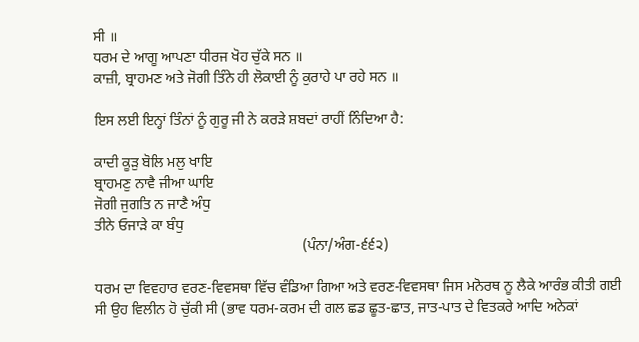ਸੀ ॥
ਧਰਮ ਦੇ ਆਗੂ ਆਪਣਾ ਧੀਰਜ ਖੋਹ ਚੁੱਕੇ ਸਨ ॥
ਕਾਜ਼ੀ, ਬ੍ਰਾਹਮਣ ਅਤੇ ਜੋਗੀ ਤਿੰਨੇ ਹੀ ਲੋਕਾਈ ਨੂੰ ਕੁਰਾਹੇ ਪਾ ਰਹੇ ਸਨ ॥

ਇਸ ਲਈ ਇਨ੍ਹਾਂ ਤਿੰਨਾਂ ਨੂੰ ਗੁਰੂ ਜੀ ਨੇ ਕਰੜੇ ਸ਼ਬਦਾਂ ਰਾਹੀਂ ਨਿੰਦਿਆ ਹੈ:

ਕਾਦੀ ਕੂੜੁ ਬੋਲਿ ਮਲੁ ਖਾਇ
ਬ੍ਰਾਹਮਣੁ ਨਾਵੈ ਜੀਆ ਘਾਇ
ਜੋਗੀ ਜੁਗਤਿ ਨ ਜਾਣੈ ਅੰਧੁ
ਤੀਨੇ ਓਜਾੜੇ ਕਾ ਬੰਧੁ
                                                         (ਪੰਨਾ/ਅੰਗ-੬੬੨)

ਧਰਮ ਦਾ ਵਿਵਹਾਰ ਵਰਣ-ਵਿਵਸਥਾ ਵਿੱਚ ਵੰਡਿਆ ਗਿਆ ਅਤੇ ਵਰਣ-ਵਿਵਸਥਾ ਜਿਸ ਮਨੋਰਥ ਨੂ ਲੈਕੇ ਆਰੰਭ ਕੀਤੀ ਗਈ ਸੀ ਉਹ ਵਿਲੀਨ ਹੋ ਚੁੱਕੀ ਸੀ (ਭਾਵ ਧਰਮ-ਕਰਮ ਦੀ ਗਲ ਛਡ ਛੂਤ-ਛਾਤ, ਜਾਤ-ਪਾਤ ਦੇ ਵਿਤਕਰੇ ਆਦਿ ਅਨੇਕਾਂ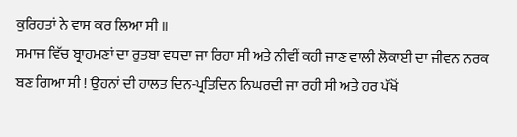ਕੁਰਿਹਤਾਂ ਨੇ ਵਾਸ ਕਰ ਲਿਆ ਸੀ ॥
ਸਮਾਜ ਵਿੱਚ ਬ੍ਰਾਹਮਣਾਂ ਦਾ ਰੁਤਬਾ ਵਧਦਾ ਜਾ ਰਿਹਾ ਸੀ ਅਤੇ ਨੀਵੀਂ ਕਹੀ ਜਾਣ ਵਾਲੀ ਲੋਕਾਈ ਦਾ ਜੀਵਨ ਨਰਕ ਬਣ ਗਿਆ ਸੀ ! ਉਹਨਾਂ ਦੀ ਹਾਲਤ ਦਿਨ-ਪ੍ਰਤਿਦਿਨ ਨਿਘਰਦੀ ਜਾ ਰਹੀ ਸੀ ਅਤੇ ਹਰ ਪੱਖੋਂ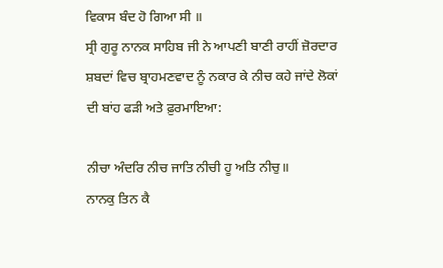ਵਿਕਾਸ ਬੰਦ ਹੋ ਗਿਆ ਸੀ ॥
ਸ੍ਰੀ ਗੁਰੂ ਨਾਨਕ ਸਾਹਿਬ ਜੀ ਨੇ ਆਪਣੀ ਬਾਣੀ ਰਾਹੀਂ ਜ਼ੋਰਦਾਰ ਸ਼ਬਦਾਂ ਵਿਚ ਬ੍ਰਾਹਮਣਵਾਦ ਨੂੰ ਨਕਾਰ ਕੇ ਨੀਚ ਕਹੇ ਜਾਂਦੇ ਲੋਕਾਂ ਦੀ ਬਾਂਹ ਫੜੀ ਅਤੇ ਫ਼ੁਰਮਾਇਆ:

ਨੀਚਾ ਅੰਦਰਿ ਨੀਚ ਜਾਤਿ ਨੀਚੀ ਹੂ ਅਤਿ ਨੀਚੁ॥
ਨਾਨਕੁ ਤਿਨ ਕੈ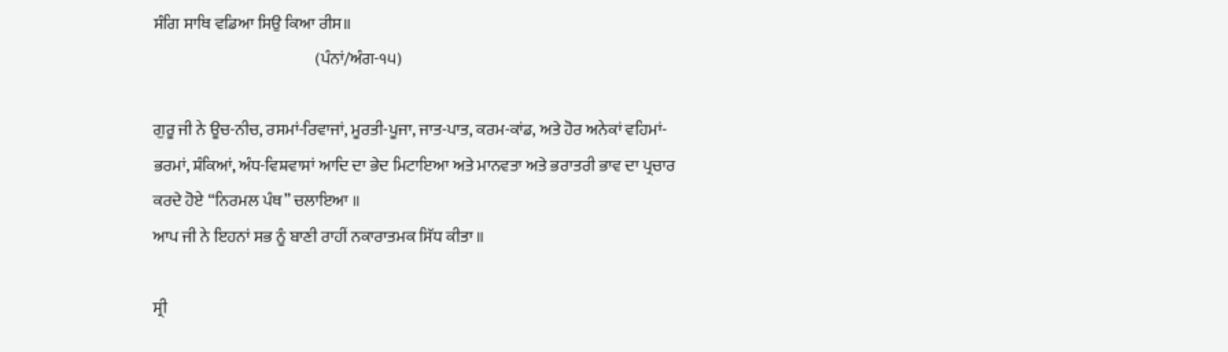ਸੰਗਿ ਸਾਥਿ ਵਡਿਆ ਸਿਉ ਕਿਆ ਰੀਸ॥
                                                  (ਪੰਨਾਂ/ਅੰਗ-੧੫)

ਗੁਰੂ ਜੀ ਨੇ ਊਚ-ਨੀਚ, ਰਸਮਾਂ-ਰਿਵਾਜਾਂ, ਮੂਰਤੀ-ਪੂਜਾ, ਜਾਤ-ਪਾਤ, ਕਰਮ-ਕਾਂਡ, ਅਤੇ ਹੋਰ ਅਨੇਕਾਂ ਵਹਿਮਾਂ-ਭਰਮਾਂ, ਸ਼ੰਕਿਆਂ, ਅੰਧ-ਵਿਸ਼ਵਾਸਾਂ ਆਦਿ ਦਾ ਭੇਦ ਮਿਟਾਇਆ ਅਤੇ ਮਾਨਵਤਾ ਅਤੇ ਭਰਾਤਰੀ ਭਾਵ ਦਾ ਪ੍ਰਚਾਰ ਕਰਦੇ ਹੋਏ “ਨਿਰਮਲ ਪੰਥ” ਚਲਾਇਆ ॥
ਆਪ ਜੀ ਨੇ ਇਹਨਾਂ ਸਭ ਨੂੰ ਬਾਣੀ ਰਾਹੀਂ ਨਕਾਰਾਤਮਕ ਸਿੱਧ ਕੀਤਾ ॥

ਸ੍ਰੀ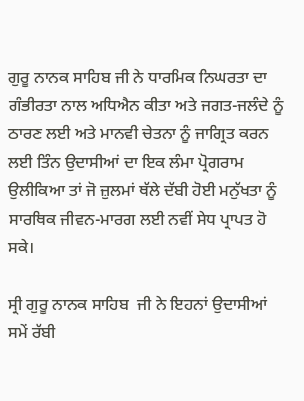ਗੁਰੂ ਨਾਨਕ ਸਾਹਿਬ ਜੀ ਨੇ ਧਾਰਮਿਕ ਨਿਘਰਤਾ ਦਾ ਗੰਭੀਰਤਾ ਨਾਲ ਅਧਿਐਨ ਕੀਤਾ ਅਤੇ ਜਗਤ-ਜਲੰਦੇ ਨੂੰ ਠਾਰਣ ਲਈ ਅਤੇ ਮਾਨਵੀ ਚੇਤਨਾ ਨੂੰ ਜਾਗ੍ਰਿਤ ਕਰਨ ਲਈ ਤਿੰਨ ਉਦਾਸੀਆਂ ਦਾ ਇਕ ਲੰਮਾ ਪ੍ਰੋਗਰਾਮ ਉਲੀਕਿਆ ਤਾਂ ਜੋ ਜ਼ੁਲਮਾਂ ਥੱਲੇ ਦੱਬੀ ਹੋਈ ਮਨੁੱਖਤਾ ਨੂੰ ਸਾਰਥਿਕ ਜੀਵਨ-ਮਾਰਗ ਲਈ ਨਵੀਂ ਸੇਧ ਪ੍ਰਾਪਤ ਹੋ ਸਕੇ।

ਸ੍ਰੀ ਗੁਰੂ ਨਾਨਕ ਸਾਹਿਬ  ਜੀ ਨੇ ਇਹਨਾਂ ਉਦਾਸੀਆਂ ਸਮੇਂ ਰੱਬੀ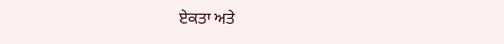ਏਕਤਾ ਅਤੇ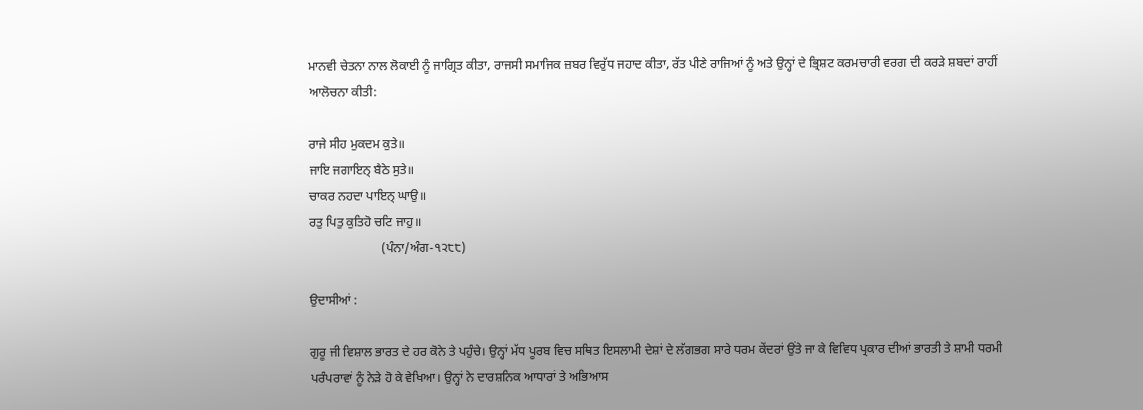ਮਾਨਵੀ ਚੇਤਨਾ ਨਾਲ ਲੋਕਾਈ ਨੂੰ ਜਾਗ੍ਰਿਤ ਕੀਤਾ, ਰਾਜਸੀ ਸਮਾਜਿਕ ਜ਼ਬਰ ਵਿਰੁੱਧ ਜਹਾਦ ਕੀਤਾ, ਰੱਤ ਪੀਣੇ ਰਾਜਿਆਂ ਨੂੰ ਅਤੇ ਉਨ੍ਹਾਂ ਦੇ ਭ੍ਰਿਸ਼ਟ ਕਰਮਚਾਰੀ ਵਰਗ ਦੀ ਕਰੜੇ ਸ਼ਬਦਾਂ ਰਾਹੀਂ ਆਲੋਚਨਾ ਕੀਤੀ:

ਰਾਜੇ ਸੀਹ ਮੁਕਦਮ ਕੁਤੇ॥
ਜਾਇ ਜਗਾਇਨ੍‍ ਬੈਠੇ ਸੁਤੇ॥
ਚਾਕਰ ਨਹਦਾ ਪਾਇਨ੍‍ ਘਾਉ॥
ਰਤੁ ਪਿਤੁ ਕੁਤਿਹੋ ਚਟਿ ਜਾਹੁ॥
                       (ਪੰਨਾ/ਅੰਗ-੧੨੮੮)

ਉਦਾਸੀਆਂ :

ਗੁਰੂ ਜੀ ਵਿਸ਼ਾਲ ਭਾਰਤ ਦੇ ਹਰ ਕੋਨੇ ਤੇ ਪਹੁੰਚੇ। ਉਨ੍ਹਾਂ ਮੱਧ ਪੂਰਬ ਵਿਚ ਸਥਿਤ ਇਸਲਾਮੀ ਦੇਸ਼ਾਂ ਦੇ ਲੱਗਭਗ ਸਾਰੇ ਧਰਮ ਕੇਂਦਰਾਂ ਉਂਤੇ ਜਾ ਕੇ ਵਿਵਿਧ ਪ੍ਰਕਾਰ ਦੀਆਂ ਭਾਰਤੀ ਤੇ ਸ਼ਾਮੀ ਧਰਮੀ ਪਰੰਪਰਾਵਾਂ ਨੂੰ ਨੇੜੇ ਹੋ ਕੇ ਵੇਖਿਆ। ਉਨ੍ਹਾਂ ਨੇ ਦਾਰਸ਼ਨਿਕ ਆਧਾਰਾਂ ਤੇ ਅਭਿਆਸ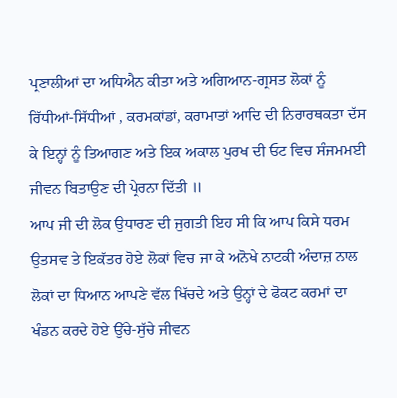ਪ੍ਰਣਾਲੀਆਂ ਦਾ ਅਧਿਐਨ ਕੀਤਾ ਅਤੇ ਅਗਿਆਨ-ਗ੍ਰਸਤ ਲੋਕਾਂ ਨੂੰ ਰਿੱਧੀਆਂ-ਸਿੱਧੀਆਂ , ਕਰਮਕਾਂਡਾਂ, ਕਰਾਮਾਤਾਂ ਆਦਿ ਦੀ ਨਿਰਾਰਥਕਤਾ ਦੱਸ ਕੇ ਇਨ੍ਹਾਂ ਨੂੰ ਤਿਆਗਣ ਅਤੇ ਇਕ ਅਕਾਲ ਪੁਰਖ ਦੀ ਓਟ ਵਿਚ ਸੰਜਮਮਈ ਜੀਵਨ ਬਿਤਾਉਣ ਦੀ ਪ੍ਰੇਰਨਾ ਦਿੱਤੀ ॥
ਆਪ ਜੀ ਦੀ ਲੋਕ ਉਧਾਰਣ ਦੀ ਜੁਗਤੀ ਇਹ ਸੀ ਕਿ ਆਪ ਕਿਸੇ ਧਰਮ ਉਤਸਵ ਤੇ ਇਕੱਤਰ ਹੋਏ ਲੋਕਾਂ ਵਿਚ ਜਾ ਕੇ ਅਨੋਖੇ ਨਾਟਕੀ ਅੰਦਾਜ਼ ਨਾਲ ਲੋਕਾਂ ਦਾ ਧਿਆਨ ਆਪਣੇ ਵੱਲ ਖਿੱਚਦੇ ਅਤੇ ਉਨ੍ਹਾਂ ਦੇ ਫੋਕਟ ਕਰਮਾਂ ਦਾ ਖੰਡਨ ਕਰਦੇ ਹੋਏ ਉੱਚੇ-ਸੁੱਚੇ ਜੀਵਨ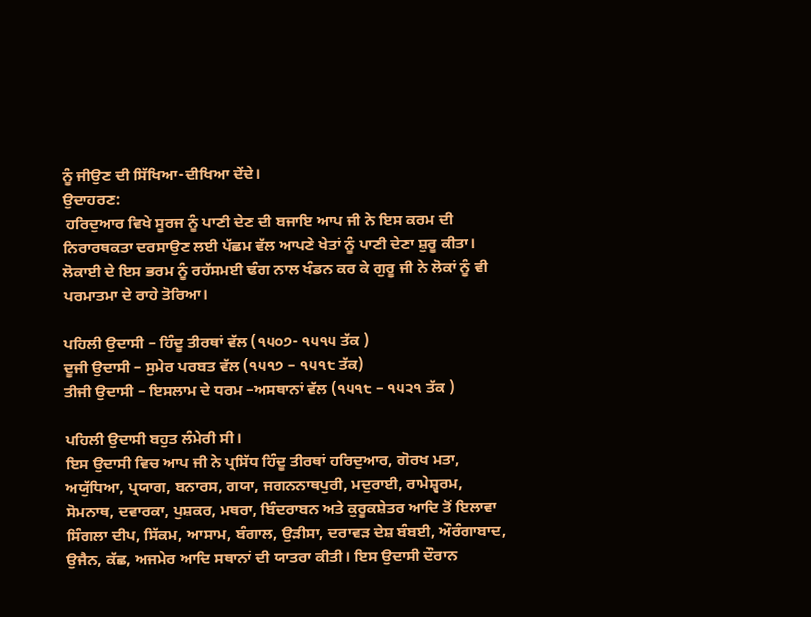ਨੂੰ ਜੀਉਣ ਦੀ ਸਿੱਖਿਆ-ਦੀਖਿਆ ਦੇਂਦੇ।
ਉਦਾਹਰਣ:
 ਹਰਿਦੁਆਰ ਵਿਖੇ ਸੂਰਜ ਨੂੰ ਪਾਣੀ ਦੇਣ ਦੀ ਬਜਾਇ ਆਪ ਜੀ ਨੇ ਇਸ ਕਰਮ ਦੀ ਨਿਰਾਰਥਕਤਾ ਦਰਸਾਉਣ ਲਈ ਪੱਛਮ ਵੱਲ ਆਪਣੇ ਖੇਤਾਂ ਨੂੰ ਪਾਣੀ ਦੇਣਾ ਸ਼ੁਰੂ ਕੀਤਾ। ਲੋਕਾਈ ਦੇ ਇਸ ਭਰਮ ਨੂੰ ਰਹੱਸਮਈ ਢੰਗ ਨਾਲ ਖੰਡਨ ਕਰ ਕੇ ਗੁਰੂ ਜੀ ਨੇ ਲੋਕਾਂ ਨੂੰ ਵੀ ਪਰਮਾਤਮਾ ਦੇ ਰਾਹੇ ਤੋਰਿਆ।

ਪਹਿਲੀ ਉਦਾਸੀ – ਹਿੰਦੂ ਤੀਰਥਾਂ ਵੱਲ (੧੫੦੭- ੧੫੧੫ ਤੱਕ )
ਦੂਜੀ ਉਦਾਸੀ – ਸੁਮੇਰ ਪਰਬਤ ਵੱਲ (੧੫੧੭ – ੧੫੧੮ ਤੱਕ)
ਤੀਜੀ ਉਦਾਸੀ – ਇਸਲਾਮ ਦੇ ਧਰਮ –ਅਸਥਾਨਾਂ ਵੱਲ (੧੫੧੮ – ੧੫੨੧ ਤੱਕ )

ਪਹਿਲੀ ਉਦਾਸੀ ਬਹੁਤ ਲੰਮੇਰੀ ਸੀ।
ਇਸ ਉਦਾਸੀ ਵਿਚ ਆਪ ਜੀ ਨੇ ਪ੍ਰਸਿੱਧ ਹਿੰਦੂ ਤੀਰਥਾਂ ਹਰਿਦੁਆਰ, ਗੋਰਖ ਮਤਾ, ਅਯੁੱਧਿਆ, ਪ੍ਰਯਾਗ, ਬਨਾਰਸ, ਗਯਾ, ਜਗਨਨਾਥਪੁਰੀ, ਮਦੁਰਾਈ, ਰਾਮੇਸ਼੍ਵਰਮ, ਸੋਮਨਾਥ, ਦਵਾਰਕਾ, ਪੁਸ਼ਕਰ, ਮਥਰਾ, ਬਿੰਦਰਾਬਨ ਅਤੇ ਕੁਰੂਕਸ਼ੇਤਰ ਆਦਿ ਤੋਂ ਇਲਾਵਾ ਸਿੰਗਲਾ ਦੀਪ, ਸਿੱਕਮ, ਆਸਾਮ, ਬੰਗਾਲ, ਉੜੀਸਾ, ਦਰਾਵੜ ਦੇਸ਼ ਬੰਬਈ, ਔਰੰਗਾਬਾਦ, ਉਜੈਨ, ਕੱਛ, ਅਜਮੇਰ ਆਦਿ ਸਥਾਨਾਂ ਦੀ ਯਾਤਰਾ ਕੀਤੀ। ਇਸ ਉਦਾਸੀ ਦੌਰਾਨ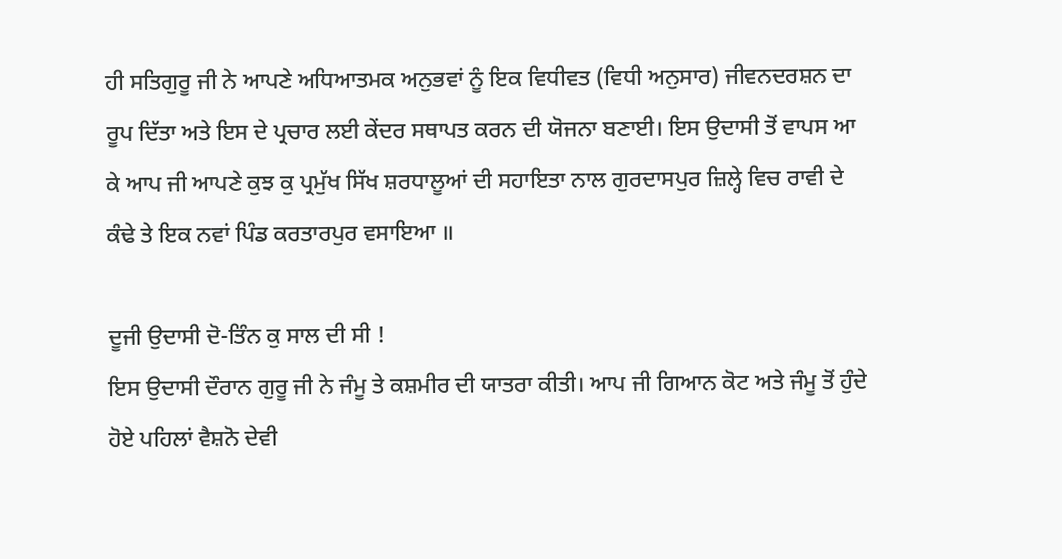ਹੀ ਸਤਿਗੁਰੂ ਜੀ ਨੇ ਆਪਣੇ ਅਧਿਆਤਮਕ ਅਨੁਭਵਾਂ ਨੂੰ ਇਕ ਵਿਧੀਵਤ (ਵਿਧੀ ਅਨੁਸਾਰ) ਜੀਵਨਦਰਸ਼ਨ ਦਾ ਰੂਪ ਦਿੱਤਾ ਅਤੇ ਇਸ ਦੇ ਪ੍ਰਚਾਰ ਲਈ ਕੇਂਦਰ ਸਥਾਪਤ ਕਰਨ ਦੀ ਯੋਜਨਾ ਬਣਾਈ। ਇਸ ਉਦਾਸੀ ਤੋਂ ਵਾਪਸ ਆ ਕੇ ਆਪ ਜੀ ਆਪਣੇ ਕੁਝ ਕੁ ਪ੍ਰਮੁੱਖ ਸਿੱਖ ਸ਼ਰਧਾਲੂਆਂ ਦੀ ਸਹਾਇਤਾ ਨਾਲ ਗੁਰਦਾਸਪੁਰ ਜ਼ਿਲ੍ਹੇ ਵਿਚ ਰਾਵੀ ਦੇ ਕੰਢੇ ਤੇ ਇਕ ਨਵਾਂ ਪਿੰਡ ਕਰਤਾਰਪੁਰ ਵਸਾਇਆ ॥

ਦੂਜੀ ਉਦਾਸੀ ਦੋ-ਤਿੰਨ ਕੁ ਸਾਲ ਦੀ ਸੀ !
ਇਸ ਉਦਾਸੀ ਦੌਰਾਨ ਗੁਰੂ ਜੀ ਨੇ ਜੰਮੂ ਤੇ ਕਸ਼ਮੀਰ ਦੀ ਯਾਤਰਾ ਕੀਤੀ। ਆਪ ਜੀ ਗਿਆਨ ਕੋਟ ਅਤੇ ਜੰਮੂ ਤੋਂ ਹੁੰਦੇ ਹੋਏ ਪਹਿਲਾਂ ਵੈਸ਼ਨੋ ਦੇਵੀ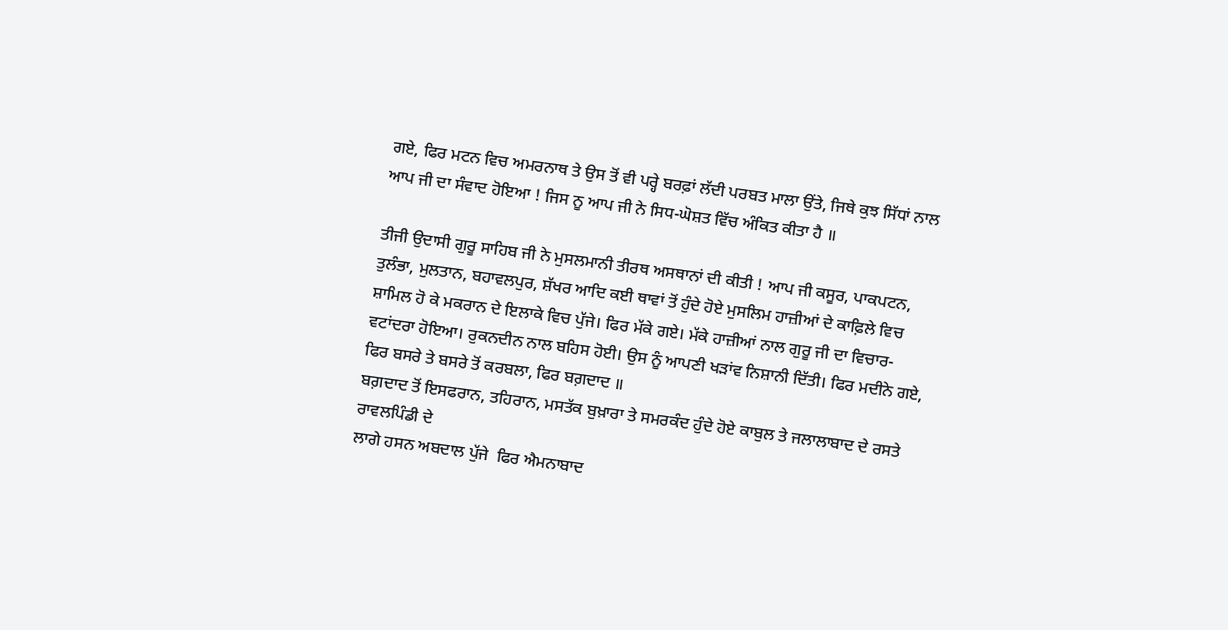ਗਏ, ਫਿਰ ਮਟਨ ਵਿਚ ਅਮਰਨਾਥ ਤੇ ਉਸ ਤੋਂ ਵੀ ਪਰ੍ਹੇ ਬਰਫ਼ਾਂ ਲੱਦੀ ਪਰਬਤ ਮਾਲਾ ਉਂਤੇ, ਜਿਥੇ ਕੁਝ ਸਿੱਧਾਂ ਨਾਲ ਆਪ ਜੀ ਦਾ ਸੰਵਾਦ ਹੋਇਆ ! ਜਿਸ ਨੂ ਆਪ ਜੀ ਨੇ ਸਿਧ-ਘੋਸ਼ਤ ਵਿੱਚ ਅੰਕਿਤ ਕੀਤਾ ਹੈ ॥

ਤੀਜੀ ਉਦਾਸੀ ਗੁਰੂ ਸਾਹਿਬ ਜੀ ਨੇ ਮੁਸਲਮਾਨੀ ਤੀਰਥ ਅਸਥਾਨਾਂ ਦੀ ਕੀਤੀ ! ਆਪ ਜੀ ਕਸੂਰ, ਪਾਕਪਟਨ, ਤੁਲੰਭਾ, ਮੁਲਤਾਨ, ਬਹਾਵਲਪੁਰ, ਸ਼ੱਖਰ ਆਦਿ ਕਈ ਥਾਵਾਂ ਤੋਂ ਹੁੰਦੇ ਹੋਏ ਮੁਸਲਿਮ ਹਾਜ਼ੀਆਂ ਦੇ ਕਾਫ਼ਿਲੇ ਵਿਚ ਸ਼ਾਮਿਲ ਹੋ ਕੇ ਮਕਰਾਨ ਦੇ ਇਲਾਕੇ ਵਿਚ ਪੁੱਜੇ। ਫਿਰ ਮੱਕੇ ਗਏ। ਮੱਕੇ ਹਾਜ਼ੀਆਂ ਨਾਲ ਗੁਰੂ ਜੀ ਦਾ ਵਿਚਾਰ-ਵਟਾਂਦਰਾ ਹੋਇਆ। ਰੁਕਨਦੀਨ ਨਾਲ ਬਹਿਸ ਹੋਈ। ਉਸ ਨੂੰ ਆਪਣੀ ਖੜਾਂਵ ਨਿਸ਼ਾਨੀ ਦਿੱਤੀ। ਫਿਰ ਮਦੀਨੇ ਗਏ, ਫਿਰ ਬਸਰੇ ਤੇ ਬਸਰੇ ਤੋਂ ਕਰਬਲਾ, ਫਿਰ ਬਗ਼ਦਾਦ ॥
ਬਗ਼ਦਾਦ ਤੋਂ ਇਸਫਰਾਨ, ਤਹਿਰਾਨ, ਮਸਤੱਕ ਬੁਖ਼ਾਰਾ ਤੇ ਸਮਰਕੰਦ ਹੁੰਦੇ ਹੋਏ ਕਾਬੁਲ ਤੇ ਜਲਾਲਾਬਾਦ ਦੇ ਰਸਤੇ ਰਾਵਲਪਿੰਡੀ ਦੇ
ਲਾਗੇ ਹਸਨ ਅਬਦਾਲ ਪੁੱਜੇ  ਫਿਰ ਐਮਨਾਬਾਦ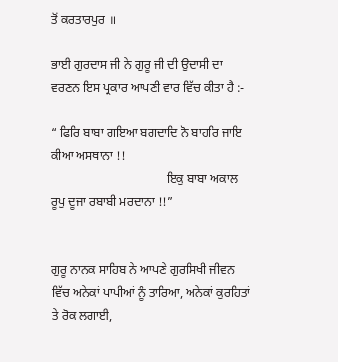ਤੋਂ ਕਰਤਾਰਪੁਰ ॥

ਭਾਈ ਗੁਰਦਾਸ ਜੀ ਨੇ ਗੁਰੂ ਜੀ ਦੀ ਉਦਾਸੀ ਦਾ ਵਰਣਨ ਇਸ ਪ੍ਰਕਾਰ ਆਪਣੀ ਵਾਰ ਵਿੱਚ ਕੀਤਾ ਹੈ :-

“ ਫਿਰਿ ਬਾਬਾ ਗਇਆ ਬਗਦਾਦਿ ਨੋ ਬਾਹਰਿ ਜਾਇ ਕੀਆ ਅਸਥਾਨਾ !!
                                     ਇਕੁ ਬਾਬਾ ਅਕਾਲ ਰੂਪੁ ਦੂਜਾ ਰਬਾਬੀ ਮਰਦਾਨਾ !!”


ਗੁਰੂ ਨਾਨਕ ਸਾਹਿਬ ਨੇ ਆਪਣੇ ਗੁਰਸਿਖੀ ਜੀਵਨ ਵਿੱਚ ਅਨੇਕਾਂ ਪਾਪੀਆਂ ਨੂੰ ਤਾਰਿਆ, ਅਨੇਕਾਂ ਕੁਰਹਿਤਾਂ ਤੇ ਰੋਕ ਲਗਾਈ,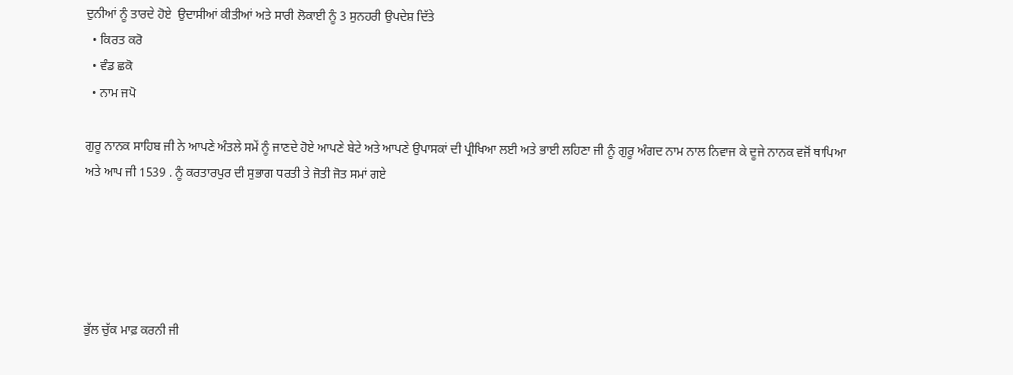ਦੁਨੀਆਂ ਨੂੰ ਤਾਰਦੇ ਹੋਏ  ਉਦਾਸੀਆਂ ਕੀਤੀਆਂ ਅਤੇ ਸਾਰੀ ਲੋਕਾਈ ਨੂੰ 3 ਸੁਨਹਰੀ ਉਪਦੇਸ਼ ਦਿੱਤੇ
  • ਕਿਰਤ ਕਰੋ
  • ਵੰਡ ਛਕੋ
  • ਨਾਮ ਜਪੋ

ਗੁਰੂ ਨਾਨਕ ਸਾਹਿਬ ਜੀ ਨੇ ਆਪਣੇ ਅੰਤਲੇ ਸਮੇਂ ਨੂੰ ਜਾਣਦੇ ਹੋਏ ਆਪਣੇ ਬੇਟੇ ਅਤੇ ਆਪਣੇ ਉਪਾਸਕਾਂ ਦੀ ਪ੍ਰੀਖਿਆ ਲਈ ਅਤੇ ਭਾਈ ਲਹਿਣਾ ਜੀ ਨੂੰ ਗੁਰੂ ਅੰਗਦ ਨਾਮ ਨਾਲ ਨਿਵਾਜ ਕੇ ਦੂਜੇ ਨਾਨਕ ਵਜੋਂ ਥਾਪਿਆ ਅਤੇ ਆਪ ਜੀ 1539 . ਨੂੰ ਕਰਤਾਰਪੁਰ ਦੀ ਸੁਭਾਗ ਧਰਤੀ ਤੇ ਜੋਤੀ ਜੋਤ ਸਮਾਂ ਗਏ





ਭੁੱਲ ਚੁੱਕ ਮਾਫ਼ ਕਰਨੀ ਜੀ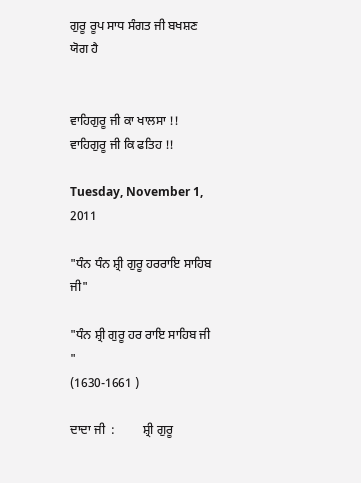ਗੁਰੂ ਰੂਪ ਸਾਧ ਸੰਗਤ ਜੀ ਬਖਸ਼ਣ ਯੋਗ ਹੈ


ਵਾਹਿਗੁਰੂ ਜੀ ਕਾ ਖਾਲਸਾ !!
ਵਾਹਿਗੁਰੂ ਜੀ ਕਿ ਫਤਿਹ !!

Tuesday, November 1, 2011

"ਧੰਨ ਧੰਨ ਸ਼੍ਰੀ ਗੁਰੂ ਹਰਰਾਇ ਸਾਹਿਬ ਜੀ"

"ਧੰਨ ਸ਼੍ਰੀ ਗੁਰੂ ਹਰ ਰਾਇ ਸਾਹਿਬ ਜੀ "
(1630-1661 )

ਦਾਦਾ ਜੀ  :         ਸ਼੍ਰੀ ਗੁਰੂ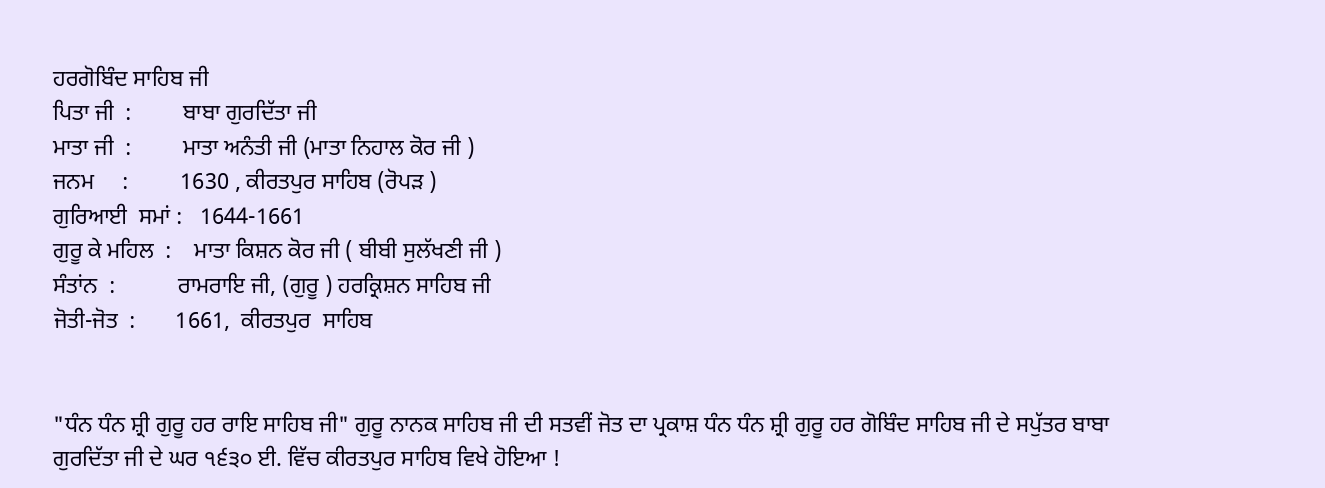ਹਰਗੋਬਿੰਦ ਸਾਹਿਬ ਜੀ
ਪਿਤਾ ਜੀ  :         ਬਾਬਾ ਗੁਰਦਿੱਤਾ ਜੀ
ਮਾਤਾ ਜੀ  :         ਮਾਤਾ ਅਨੰਤੀ ਜੀ (ਮਾਤਾ ਨਿਹਾਲ ਕੋਰ ਜੀ )
ਜਨਮ     :         1630 , ਕੀਰਤਪੁਰ ਸਾਹਿਬ (ਰੋਪੜ )
ਗੁਰਿਆਈ  ਸਮਾਂ :   1644-1661
ਗੁਰੂ ਕੇ ਮਹਿਲ  :    ਮਾਤਾ ਕਿਸ਼ਨ ਕੋਰ ਜੀ ( ਬੀਬੀ ਸੁਲੱਖਣੀ ਜੀ )
ਸੰਤਾਂਨ  :           ਰਾਮਰਾਇ ਜੀ, (ਗੁਰੂ ) ਹਰਕ੍ਰਿਸ਼ਨ ਸਾਹਿਬ ਜੀ
ਜੋਤੀ-ਜੋਤ  :       1661,  ਕੀਰਤਪੁਰ  ਸਾਹਿਬ


"ਧੰਨ ਧੰਨ ਸ਼੍ਰੀ ਗੁਰੂ ਹਰ ਰਾਇ ਸਾਹਿਬ ਜੀ" ਗੁਰੂ ਨਾਨਕ ਸਾਹਿਬ ਜੀ ਦੀ ਸਤਵੀਂ ਜੋਤ ਦਾ ਪ੍ਰਕਾਸ਼ ਧੰਨ ਧੰਨ ਸ਼੍ਰੀ ਗੁਰੂ ਹਰ ਗੋਬਿੰਦ ਸਾਹਿਬ ਜੀ ਦੇ ਸਪੁੱਤਰ ਬਾਬਾ ਗੁਰਦਿੱਤਾ ਜੀ ਦੇ ਘਰ ੧੬੩੦ ਈ. ਵਿੱਚ ਕੀਰਤਪੁਰ ਸਾਹਿਬ ਵਿਖੇ ਹੋਇਆ !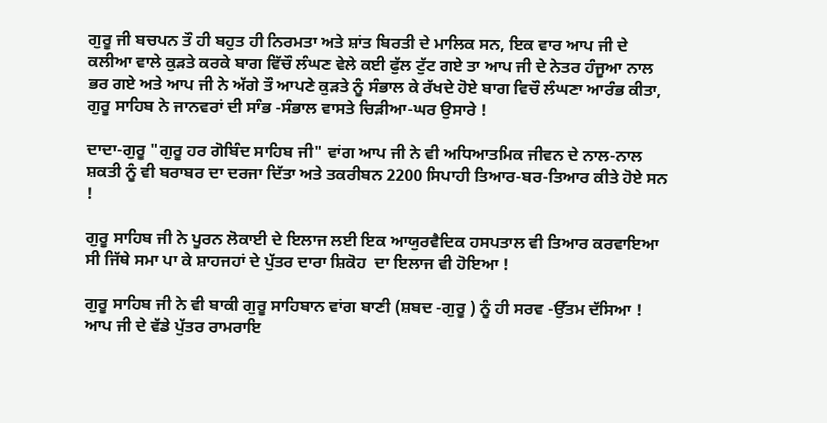ਗੁਰੂ ਜੀ ਬਚਪਨ ਤੌ ਹੀ ਬਹੁਤ ਹੀ ਨਿਰਮਤਾ ਅਤੇ ਸ਼ਾਂਤ ਬਿਰਤੀ ਦੇ ਮਾਲਿਕ ਸਨ, ਇਕ ਵਾਰ ਆਪ ਜੀ ਦੇ ਕਲੀਆ ਵਾਲੇ ਕੁੜਤੇ ਕਰਕੇ ਬਾਗ ਵਿੱਚੌ ਲੰਘਣ ਵੇਲੇ ਕਈ ਫੁੱਲ ਟੁੱਟ ਗਏ ਤਾ ਆਪ ਜੀ ਦੇ ਨੇਤਰ ਹੰਜੂਆ ਨਾਲ ਭਰ ਗਏ ਅਤੇ ਆਪ ਜੀ ਨੇ ਅੱਗੇ ਤੌ ਆਪਣੇ ਕੁੜਤੇ ਨੂੰ ਸੰਭਾਲ ਕੇ ਰੱਖਦੇ ਹੋਏ ਬਾਗ ਵਿਚੌ ਲੰਘਣਾ ਆਰੰਭ ਕੀਤਾ, ਗੁਰੂ ਸਾਹਿਬ ਨੇ ਜਾਨਵਰਾਂ ਦੀ ਸਾੰਭ -ਸੰਭਾਲ ਵਾਸਤੇ ਚਿੜੀਆ-ਘਰ ਉਸਾਰੇ !

ਦਾਦਾ-ਗੁਰੂ "ਗੁਰੂ ਹਰ ਗੋਬਿੰਦ ਸਾਹਿਬ ਜੀ" ਵਾਂਗ ਆਪ ਜੀ ਨੇ ਵੀ ਅਧਿਆਤਮਿਕ ਜੀਵਨ ਦੇ ਨਾਲ-ਨਾਲ ਸ਼ਕਤੀ ਨੂੰ ਵੀ ਬਰਾਬਰ ਦਾ ਦਰਜਾ ਦਿੱਤਾ ਅਤੇ ਤਕਰੀਬਨ 2200 ਸਿਪਾਹੀ ਤਿਆਰ-ਬਰ-ਤਿਆਰ ਕੀਤੇ ਹੋਏ ਸਨ !

ਗੁਰੂ ਸਾਹਿਬ ਜੀ ਨੇ ਪੂਰਨ ਲੋਕਾਈ ਦੇ ਇਲਾਜ ਲਈ ਇਕ ਆਯੁਰਵੈਦਿਕ ਹਸਪਤਾਲ ਵੀ ਤਿਆਰ ਕਰਵਾਇਆ ਸੀ ਜਿੱਥੇ ਸਮਾ ਪਾ ਕੇ ਸ਼ਾਹਜਹਾਂ ਦੇ ਪੁੱਤਰ ਦਾਰਾ ਸ਼ਿਕੋਹ  ਦਾ ਇਲਾਜ ਵੀ ਹੋਇਆ !

ਗੁਰੂ ਸਾਹਿਬ ਜੀ ਨੇ ਵੀ ਬਾਕੀ ਗੁਰੂ ਸਾਹਿਬਾਨ ਵਾਂਗ ਬਾਣੀ (ਸ਼ਬਦ -ਗੁਰੂ ) ਨੂੰ ਹੀ ਸਰਵ -ਉੱਤਮ ਦੱਸਿਆ ! ਆਪ ਜੀ ਦੇ ਵੱਡੇ ਪੁੱਤਰ ਰਾਮਰਾਇ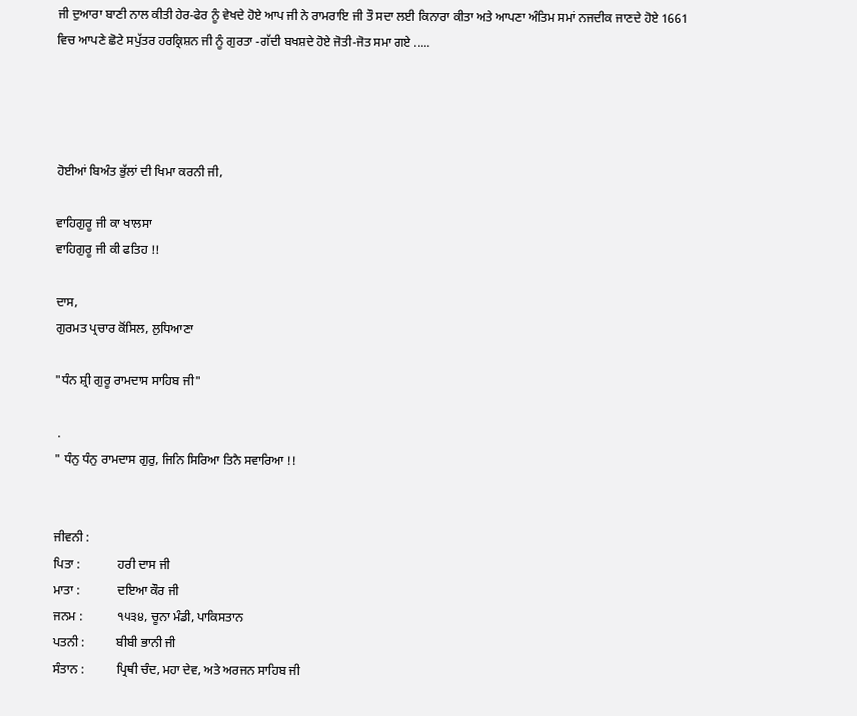ਜੀ ਦੁਆਰਾ ਬਾਣੀ ਨਾਲ ਕੀਤੀ ਹੇਰ-ਫੇਰ ਨੂੰ ਵੇਖਦੇ ਹੋਏ ਆਪ ਜੀ ਨੇ ਰਾਮਰਾਇ ਜੀ ਤੌ ਸਦਾ ਲਈ ਕਿਨਾਰਾ ਕੀਤਾ ਅਤੇ ਆਪਣਾ ਅੰਤਿਮ ਸਮਾਂ ਨਜਦੀਕ ਜਾਣਦੇ ਹੋਏ 1661 ਵਿਚ ਆਪਣੇ ਛੋਟੇ ਸਪੁੱਤਰ ਹਰਕ੍ਰਿਸ਼ਨ ਜੀ ਨੂੰ ਗੁਰਤਾ -ਗੱਦੀ ਬਖਸ਼ਦੇ ਹੋਏ ਜੋਤੀ-ਜੋਤ ਸਮਾ ਗਏ .....




ਹੋਈਆਂ ਬਿਅੰਤ ਭੁੱਲਾਂ ਦੀ ਖਿਮਾ ਕਰਨੀ ਜੀ,

ਵਾਹਿਗੁਰੂ ਜੀ ਕਾ ਖਾਲਸਾ
ਵਾਹਿਗੁਰੂ ਜੀ ਕੀ ਫਤਿਹ !!

ਦਾਸ,
ਗੁਰਮਤ ਪ੍ਰਚਾਰ ਕੋਂਸਿਲ, ਲੁਧਿਆਣਾ

"ਧੰਨ ਸ਼੍ਰੀ ਗੁਰੂ ਰਾਮਦਾਸ ਸਾਹਿਬ ਜੀ"

 .
" ਧੰਨੁ ਧੰਨੁ ਰਾਮਦਾਸ ਗੁਰੁ, ਜਿਨਿ ਸਿਰਿਆ ਤਿਨੈ ਸਵਾਰਿਆ !!


ਜੀਵਨੀ :
ਪਿਤਾ :            ਹਰੀ ਦਾਸ ਜੀ
ਮਾਤਾ :            ਦਇਆ ਕੌਰ ਜੀ
ਜਨਮ :           ੧੫੩੪, ਚੂਨਾ ਮੰਡੀ, ਪਾਕਿਸਤਾਨ
ਪਤਨੀ :          ਬੀਬੀ ਭਾਨੀ ਜੀ
ਸੰਤਾਨ :          ਪ੍ਰਿਥੀ ਚੰਦ, ਮਹਾ ਦੇਵ, ਅਤੇ ਅਰਜਨ ਸਾਹਿਬ ਜੀ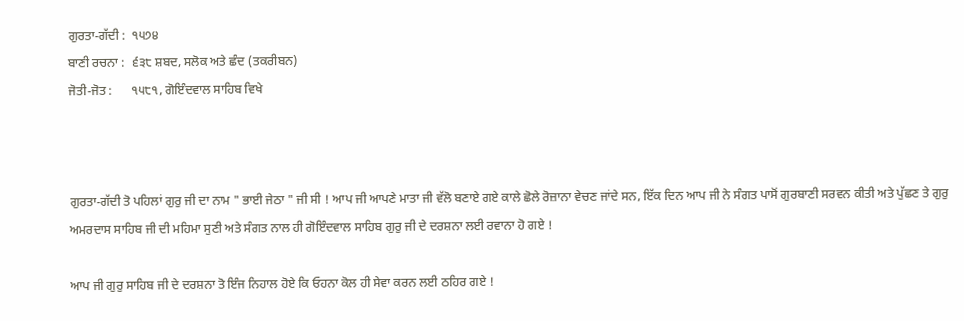ਗੁਰਤਾ-ਗੱਦੀ :  ੧੫੭੪
ਬਾਣੀ ਰਚਨਾ :  ੬੩੮ ਸ਼ਬਦ, ਸਲੋਕ ਅਤੇ ਛੰਦ (ਤਕਰੀਬਨ)
ਜੋਤੀ-ਜੋਤ :      ੧੫੮੧, ਗੋਇੰਦਵਾਲ ਸਾਹਿਬ ਵਿਖੇ



ਗੁਰਤਾ-ਗੱਦੀ ਤੋ ਪਹਿਲਾਂ ਗੁਰੁ ਜੀ ਦਾ ਨਾਮ " ਭਾਈ ਜੇਠਾ " ਜੀ ਸੀ ! ਆਪ ਜੀ ਆਪਣੇ ਮਾਤਾ ਜੀ ਵੱਲੋ ਬਣਾਏ ਗਏ ਕਾਲੇ ਛੋਲੇ ਰੋਜ਼ਾਨਾ ਵੇਚਣ ਜਾਂਦੇ ਸਨ, ਇੱਕ ਦਿਨ ਆਪ ਜੀ ਨੇ ਸੰਗਤ ਪਾਸੋਂ ਗੁਰਬਾਣੀ ਸਰਵਨ ਕੀਤੀ ਅਤੇ ਪੁੱਛਣ ਤੇ ਗੁਰੁ ਅਮਰਦਾਸ ਸਾਹਿਬ ਜੀ ਦੀ ਮਹਿਮਾ ਸੁਣੀ ਅਤੇ ਸੰਗਤ ਨਾਲ ਹੀ ਗੋਇੰਦਵਾਲ ਸਾਹਿਬ ਗੁਰੁ ਜੀ ਦੇ ਦਰਸ਼ਨਾ ਲਈ ਰਵਾਨਾ ਹੋ ਗਏ !

ਆਪ ਜੀ ਗੁਰੁ ਸਾਹਿਬ ਜੀ ਦੇ ਦਰਸ਼ਨਾ ਤੋ ਇੰਜ ਨਿਹਾਲ ਹੋਏ ਕਿ ਓਹਨਾ ਕੋਲ ਹੀ ਸੇਵਾ ਕਰਨ ਲਈ ਠਹਿਰ ਗਏ !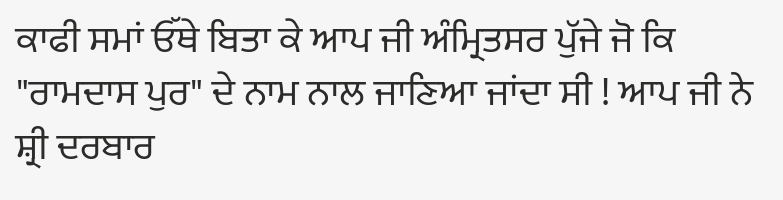ਕਾਫੀ ਸਮਾਂ ਓੱਥੇ ਬਿਤਾ ਕੇ ਆਪ ਜੀ ਅੰਮ੍ਰਿਤਸਰ ਪੁੱਜੇ ਜੋ ਕਿ "ਰਾਮਦਾਸ ਪੁਰ" ਦੇ ਨਾਮ ਨਾਲ ਜਾਣਿਆ ਜਾਂਦਾ ਸੀ ! ਆਪ ਜੀ ਨੇ ਸ਼੍ਰੀ ਦਰਬਾਰ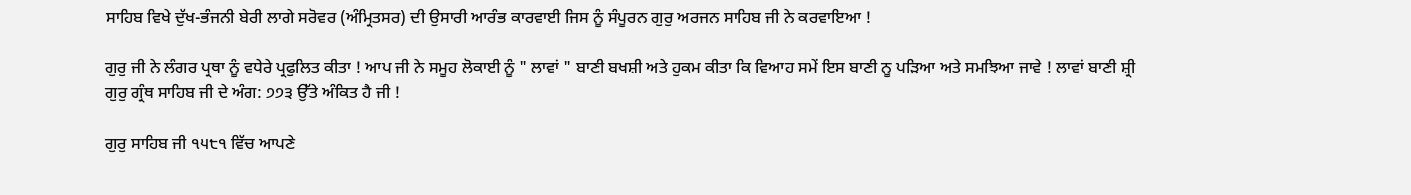ਸਾਹਿਬ ਵਿਖੇ ਦੁੱਖ-ਭੰਜਨੀ ਬੇਰੀ ਲਾਗੇ ਸਰੋਵਰ (ਅੰਮ੍ਰਿਤਸਰ) ਦੀ ਉਸਾਰੀ ਆਰੰਭ ਕਾਰਵਾਈ ਜਿਸ ਨੂੰ ਸੰਪੂਰਨ ਗੁਰੁ ਅਰਜਨ ਸਾਹਿਬ ਜੀ ਨੇ ਕਰਵਾਇਆ !

ਗੁਰੁ ਜੀ ਨੇ ਲੰਗਰ ਪ੍ਰਥਾ ਨੂੰ ਵਧੇਰੇ ਪ੍ਰਫੁਲਿਤ ਕੀਤਾ ! ਆਪ ਜੀ ਨੇ ਸਮੂਹ ਲੋਕਾਈ ਨੂੰ " ਲਾਵਾਂ " ਬਾਣੀ ਬਖਸ਼ੀ ਅਤੇ ਹੁਕਮ ਕੀਤਾ ਕਿ ਵਿਆਹ ਸਮੇਂ ਇਸ ਬਾਣੀ ਨੂ ਪੜਿਆ ਅਤੇ ਸਮਝਿਆ ਜਾਵੇ ! ਲਾਵਾਂ ਬਾਣੀ ਸ਼੍ਰੀ ਗੁਰੁ ਗ੍ਰੰਥ ਸਾਹਿਬ ਜੀ ਦੇ ਅੰਗ: ੭੭੩ ਉੱਤੇ ਅੰਕਿਤ ਹੈ ਜੀ !

ਗੁਰੁ ਸਾਹਿਬ ਜੀ ੧੫੮੧ ਵਿੱਚ ਆਪਣੇ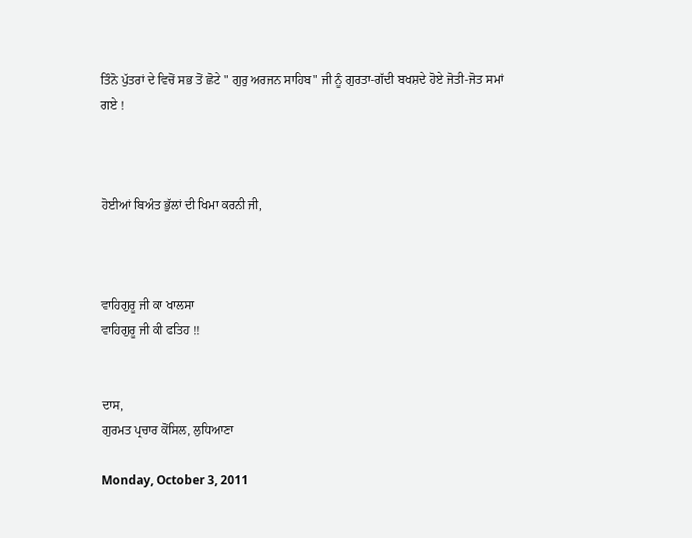ਤਿੰਨੋ ਪੁੱਤਰਾਂ ਦੇ ਵਿਚੋਂ ਸਭ ਤੋਂ ਛੋਟੇ " ਗੁਰੁ ਅਰਜਨ ਸਾਹਿਬ" ਜੀ ਨੂੰ ਗੁਰਤਾ-ਗੱਦੀ ਬਖਸ਼ਦੇ ਹੋਏ ਜੋਤੀ-ਜੋਤ ਸਮਾਂ ਗਏ !



ਹੋਈਆਂ ਬਿਅੰਤ ਭੁੱਲਾਂ ਦੀ ਖਿਮਾ ਕਰਨੀ ਜੀ,



ਵਾਹਿਗੁਰੂ ਜੀ ਕਾ ਖਾਲਸਾ
ਵਾਹਿਗੁਰੂ ਜੀ ਕੀ ਫਤਿਹ !!


ਦਾਸ,
ਗੁਰਮਤ ਪ੍ਰਚਾਰ ਕੋਂਸਿਲ, ਲੁਧਿਆਣਾ

Monday, October 3, 2011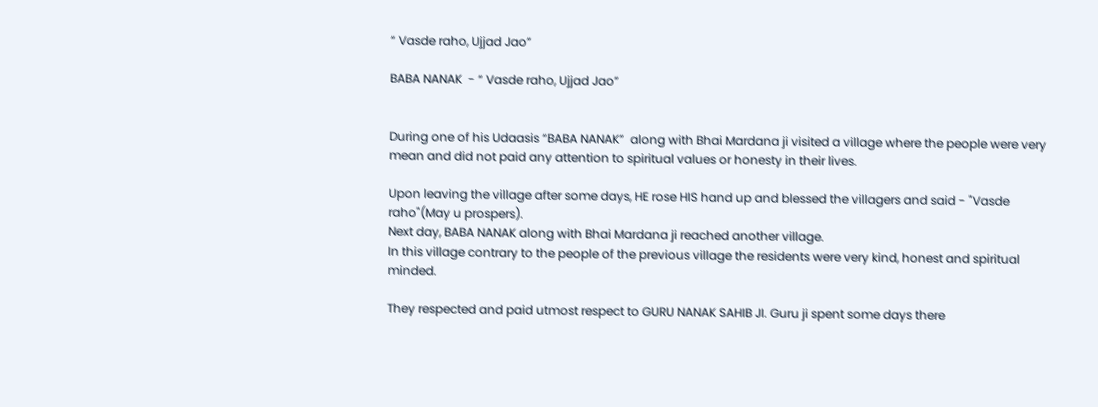“ Vasde raho, Ujjad Jao”

BABA NANAK  - “ Vasde raho, Ujjad Jao”


During one of his Udaasis “BABA NANAK”  along with Bhai Mardana ji visited a village where the people were very mean and did not paid any attention to spiritual values or honesty in their lives.

Upon leaving the village after some days, HE rose HIS hand up and blessed the villagers and said - "Vasde raho"(May u prospers).
Next day, BABA NANAK along with Bhai Mardana ji reached another village.
In this village contrary to the people of the previous village the residents were very kind, honest and spiritual minded.

They respected and paid utmost respect to GURU NANAK SAHIB JI. Guru ji spent some days there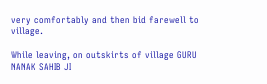very comfortably and then bid farewell to village.

While leaving, on outskirts of village GURU NANAK SAHIB JI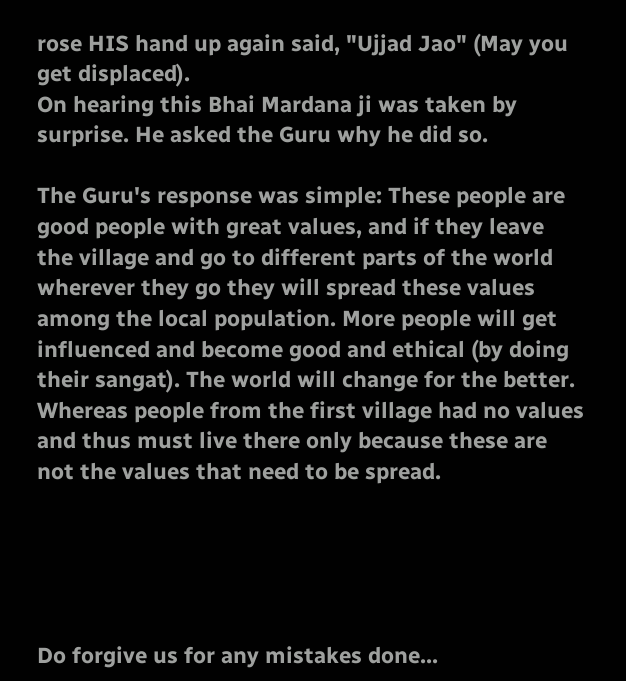rose HIS hand up again said, "Ujjad Jao" (May you get displaced).
On hearing this Bhai Mardana ji was taken by surprise. He asked the Guru why he did so.

The Guru's response was simple: These people are good people with great values, and if they leave the village and go to different parts of the world wherever they go they will spread these values among the local population. More people will get influenced and become good and ethical (by doing their sangat). The world will change for the better.
Whereas people from the first village had no values and thus must live there only because these are not the values that need to be spread.





Do forgive us for any mistakes done...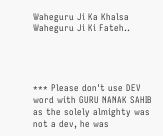Waheguru Ji Ka Khalsa
Waheguru Ji Ki Fateh..




*** Please don't use DEV word with GURU NANAK SAHIB as the solely almighty was not a dev, he was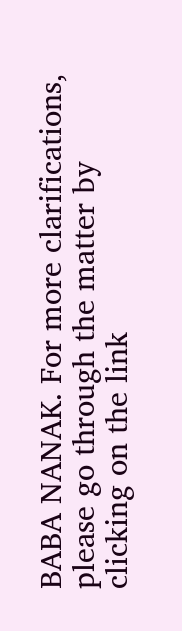BABA NANAK. For more clarifications, please go through the matter by clicking on the link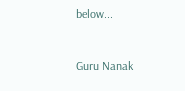below...



Guru Nanak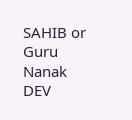SAHIB or Guru Nanak DEV